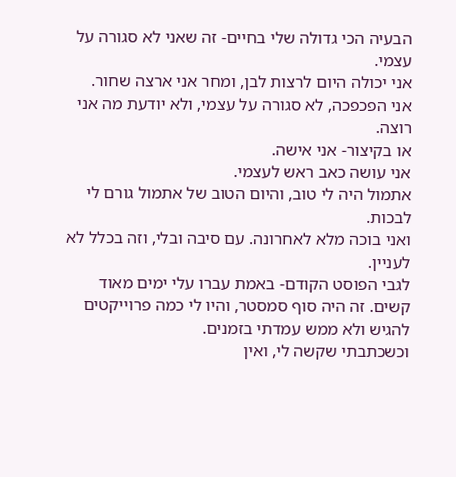הבעיה הכי גדולה שלי בחיים- זה שאני לא סגורה על עצמי.
אני יכולה היום לרצות לבן, ומחר אני ארצה שחור.
אני הפכפכה, לא סגורה על עצמי, ולא יודעת מה אני רוצה.
או בקיצור- אני אישה.
אני עושה כאב ראש לעצמי.
אתמול היה לי טוב, והיום הטוב של אתמול גורם לי לבכות.
ואני בוכה מלא לאחרונה. עם סיבה ובלי, וזה בכלל לא לעניין.
לגבי הפוסט הקודם- באמת עברו עלי ימים מאוד קשים. זה היה סוף סמסטר, והיו לי כמה פרוייקטים להגיש ולא ממש עמדתי בזמנים.
וכשכתבתי שקשה לי, ואין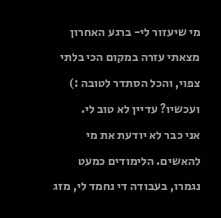מי שיעזור לי- ברגע האחרון מצאתי עזרה במקום הכי בלתי צפוי, והכל הסתדר לטובה :)
ועכשיו? עדיין לא טוב לי.
אני כבר לא יודעת את מי להאשים. הלימודים כמעט נגמרו, בעבודה די נחמד לי, מזג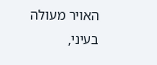האויר מעולה בעיני,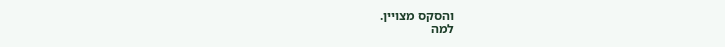והסקס מצויין.
למה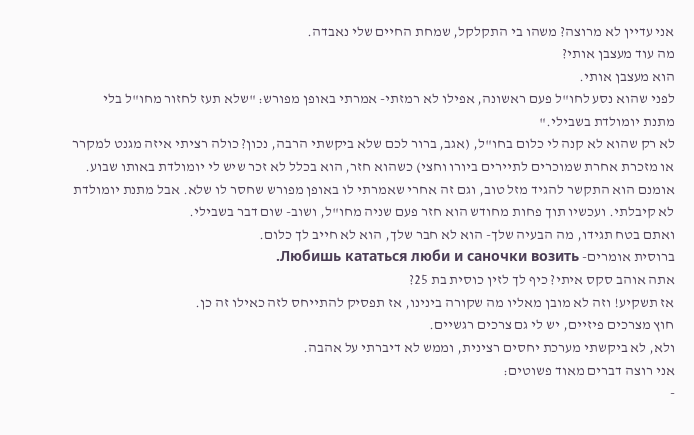אני עדיין לא מרוצה? משהו בי התקלקל, שמחת החיים שלי נאבדה.
מה עוד מעצבן אותי?
הוא מעצבן אותי.
לפני שהוא נסע לחו"ל פעם ראשונה, אפילו לא רמזתי- אמרתי באופן מפורש: "שלא תעז לחזור מחו"ל בלי מתנת יומולדת בשבילי."
לא רק שהוא לא קנה לי כלום בחו"ל, (אגב, ברור לכם שלא ביקשתי הרבה, נכון? כולה רציתי איזה מגנט למקרר או מזכרת אחרת שמוכרים לתיירים ביורו וחצי) כשהוא חזר, הוא בכלל לא זכר שיש לי יומולדת באותו שבוע. אומנם הוא התקשר להגיד מזל טוב, וגם זה אחרי שאמרתי לו באופן מפורש שחסר לו שלא. אבל מתנת יומולדת לא קיבלתי. ועכשיו תוך פחות מחודש הוא חזר פעם שניה מחו"ל, ושוב- שום דבר בשבילי.
ואתם בטח תגידו, מה הבעיה שלך- הוא לא חבר שלך, הוא לא חייב לך כלום.
ברוסית אומרים- Любишь кататься люби и саночки возить.
אתה אוהב סקס איתי? כיף לך לזין כוסית בת 25?
אז תשקיע! וזה לא מובן מאליו מה שקורה בינינו, אז תפסיק להתייחס לזה כאילו זה כן.
חוץ מצרכים פיזיים, יש לי גם צרכים רגשיים.
ולא, לא ביקשתי מערכת יחסים רצינית, וממש לא דיברתי על אהבה.
אני רוצה דברים מאוד פשוטים:
-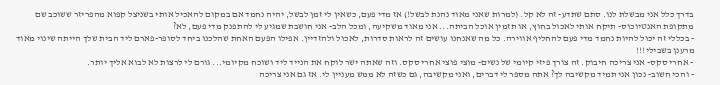בדרך כלל אני מבשלת לנו. סתם שתדע- זה לא קל. (למרות שאני מאוד נהנת לבשל!) אז מדי פעם, כשאין לי זמן לבשל, יהיה נחמד אם במקום להאכיל אותי בשניצל קפוא מהפריזר ששוכב שם מתקופת האנטיוכוס- תיקח אותי לאכול בחוץ, או תזמין אוכל הביתה... אני מאוד משקיעה, ומכל הלב- אני חושבת שמגיע לי להתפנק מדי פעם, לא?
- בכללי זה יכול להיות נחמד מדי פעם להחליף אווירה. כל מה שאנחנו עושים זה לראות סדרות, לאכול ולהזדיין. אפילו הפעם האחת שהלכנו ביחד לסופר-פארם ליד הבית שלך הייתה שינוי מאוד מרענן בשבילי!!!
- אחרי סקס- אני צריכה חיבוק. זה צורך פיזי קיומי של נשים- מוצי פוצי אחרי סקס. וזה שאתה ישר לוקח את הנייד ליד ושוכח מקיומי... גורם לי לרצות לא לבוא אליך יותר.
- והכי חשוב- נכון אני תמיד מקשיבה לך? אתה מספר לי דברים, ואני מקשיבה, גם כשזה לא ממש מעניין לי. אז גם אני צריכה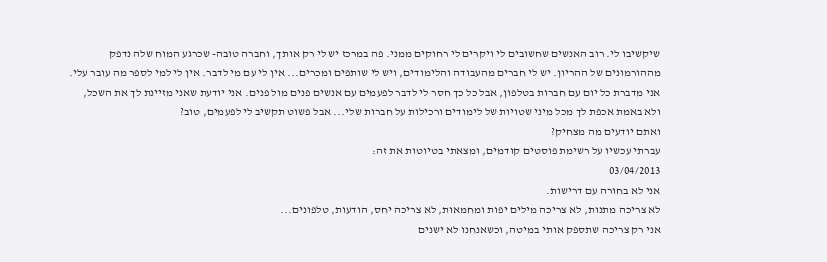שיקשיבו לי. רוב האנשים שחשובים לי ויקרים לי רחוקים ממני. פה במרכז יש לי רק אותך, וחברה טובה- שכרגע המוח שלה נדפק מההורמונים של ההריון. יש לי חברים מהעבודה והלימודים, ויש לי שותפים ומכרים... אין לי עם מי לדבר. אין לי למי לספר מה עובר עלי. אני מדברת כל יום עם חברות בטלפון, אבל כל כך חסר לי לדבר לפעמים עם אנשים פנים מול פנים. אני יודעת שאני מזיינת לך את השכל, ולא באמת אכפת לך מכל מיני שטויות של לימודים ורכילות על חברות שלי... אבל פשוט תקשיב לי לפעמים, טוב?
ואתם יודעים מה מצחיק?
עברתי עכשיו על רשימת פוסטים קודמים, ומצאתי בטיוטות את זה:
03/04/2013
אני לא בחורה עם דרישות.
לא צריכה מתנות, לא צריכה מילים יפות ומחמאות, לא צריכה יחס, הודעות, טלפונים...
אני רק צריכה שתספק אותי במיטה, וכשאנחנו לא ישנים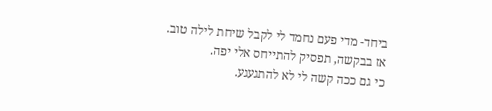ביחד- מדי פעם נחמד לי לקבל שיחת לילה טוב.
אז בבקשה, תפסיק להתייחס אלי יפה.
כי גם ככה קשה לי לא להתגעגע.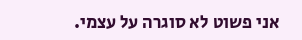אני פשוט לא סוגרה על עצמי.